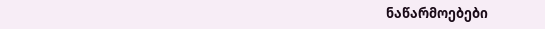ნაწარმოებები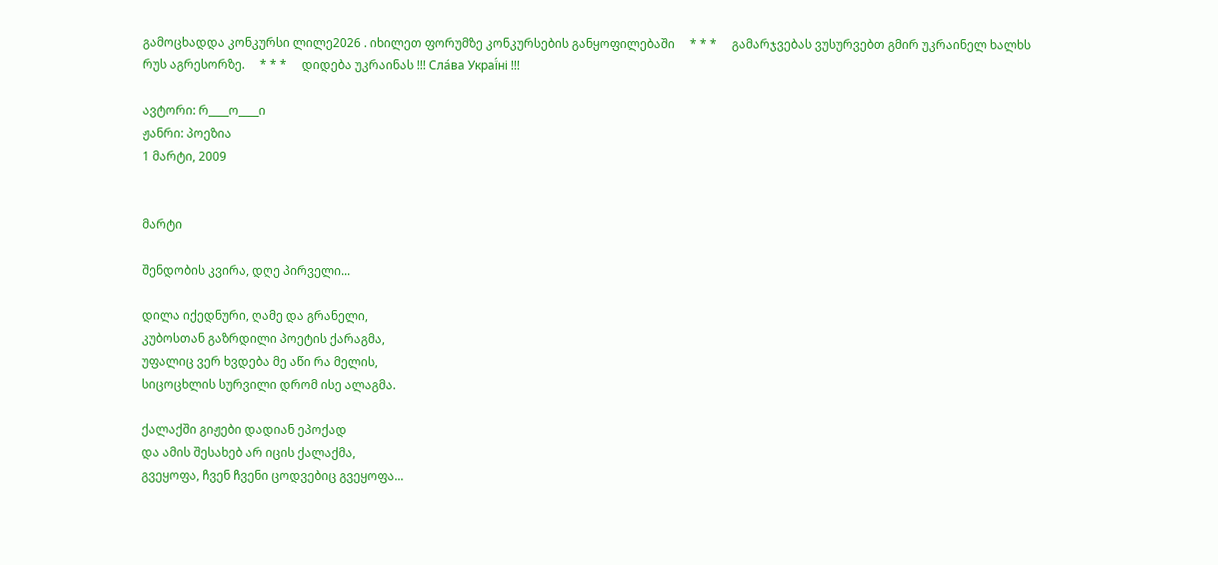გამოცხადდა კონკურსი ლილე2026 . იხილეთ ფორუმზე კონკურსების განყოფილებაში     * * *     გამარჯვებას ვუსურვებთ გმირ უკრაინელ ხალხს რუს აგრესორზე.     * * *     დიდება უკრაინას !!! Сла́ва Украї́ні !!!

ავტორი: რ____ო____ი
ჟანრი: პოეზია
1 მარტი, 2009


მარტი

შენდობის კვირა, დღე პირველი...

დილა იქედნური, ღამე და გრანელი,
კუბოსთან გაზრდილი პოეტის ქარაგმა,
უფალიც ვერ ხვდება მე აწი რა მელის,
სიცოცხლის სურვილი დრომ ისე ალაგმა.

ქალაქში გიჟები დადიან ეპოქად
და ამის შესახებ არ იცის ქალაქმა,
გვეყოფა, ჩვენ ჩვენი ცოდვებიც გვეყოფა...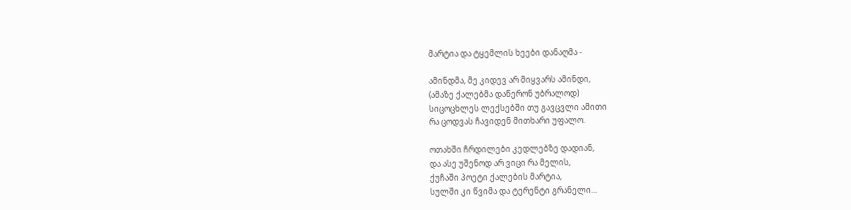მარტია და ტყემლის ხეები დანაღმა -

ამინდმა, მე კიდევ არ მიყვარს ამინდი,
(ამაზე ქალებმა დაწერონ უბრალოდ)
სიცოცხლეს ლექსებში თუ გავცვლი ამითი
რა ცოდვას ჩავიდენ მითხარი უფალო.

ოთახში ჩრდილები კედლებზე დადიან,
და ასე უშენოდ არ ვიცი რა მელის,
ქუჩაში პოეტი ქალების მარტია,
სულში კი წვიმა და ტერენტი გრანელი...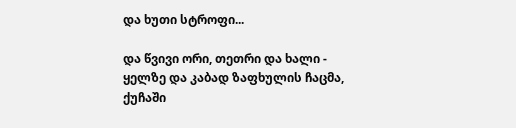და ხუთი სტროფი...

და წვივი ორი, თეთრი და ხალი -
ყელზე და კაბად ზაფხულის ჩაცმა,
ქუჩაში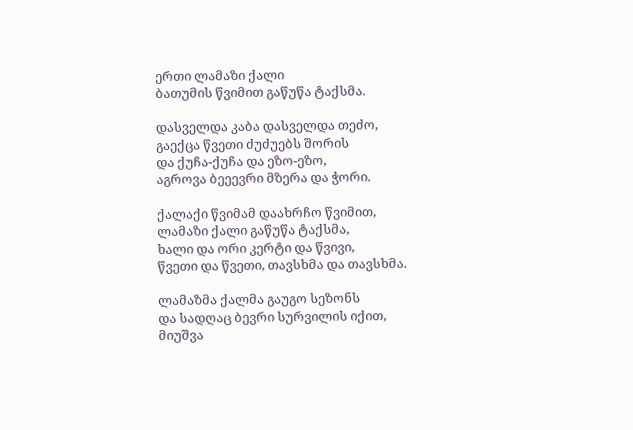ერთი ლამაზი ქალი
ბათუმის წვიმით გაწუწა ტაქსმა.

დასველდა კაბა დასველდა თეძო,
გაექცა წვეთი ძუძუებს შორის
და ქუჩა-ქუჩა და ეზო-ეზო,
აგროვა ბეეევრი მზერა და ჭორი.

ქალაქი წვიმამ დაახრჩო წვიმით,
ლამაზი ქალი გაწუწა ტაქსმა,
ხალი და ორი კერტი და წვივი,
წვეთი და წვეთი, თავსხმა და თავსხმა.

ლამაზმა ქალმა გაუგო სეზონს
და სადღაც ბევრი სურვილის იქით,
მიუშვა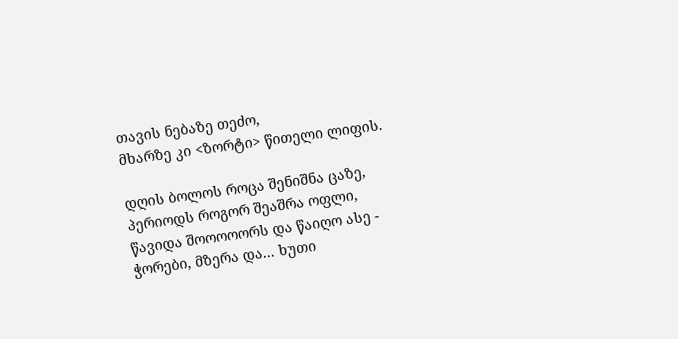თავის ნებაზე თეძო,
მხარზე კი <ზორტი> წითელი ლიფის.

დღის ბოლოს როცა შენიშნა ცაზე,
პერიოდს როგორ შეაშრა ოფლი,
წავიდა შოოოოორს და წაიღო ასე -
ჭორები, მზერა და... ხუთი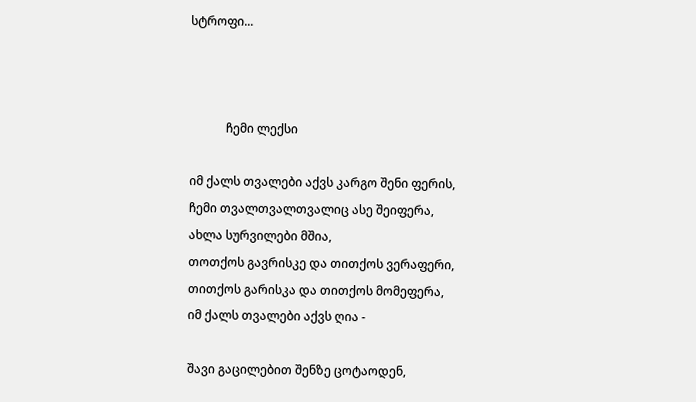სტროფი...



            ჩემი ლექსი

იმ ქალს თვალები აქვს კარგო შენი ფერის,
ჩემი თვალთვალთვალიც ასე შეიფერა,
ახლა სურვილები მშია,
თოთქოს გავრისკე და თითქოს ვერაფერი,
თითქოს გარისკა და თითქოს მომეფერა,
იმ ქალს თვალები აქვს ღია -

შავი გაცილებით შენზე ცოტაოდენ,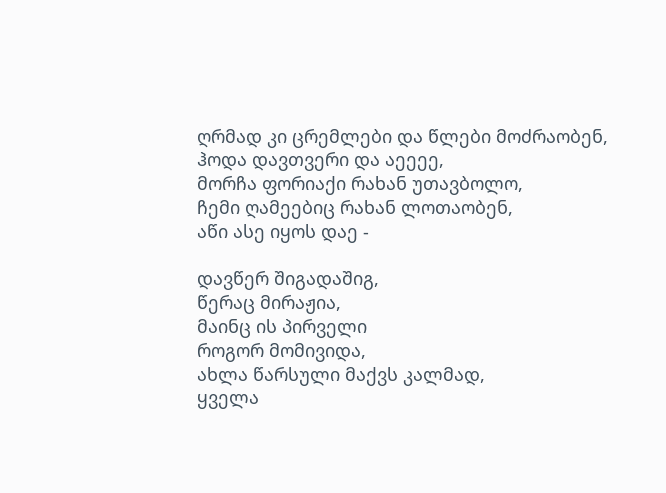ღრმად კი ცრემლები და წლები მოძრაობენ,
ჰოდა დავთვერი და აეეეე,
მორჩა ფორიაქი რახან უთავბოლო,
ჩემი ღამეებიც რახან ლოთაობენ,
აწი ასე იყოს დაე -

დავწერ შიგადაშიგ,
წერაც მირაჟია,
მაინც ის პირველი
როგორ მომივიდა,
ახლა წარსული მაქვს კალმად,
ყველა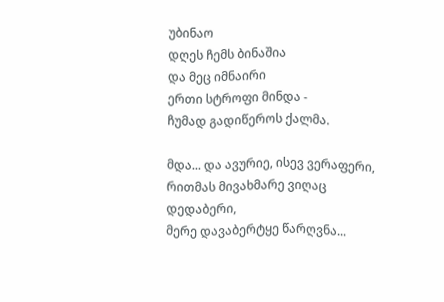უბინაო
დღეს ჩემს ბინაშია
და მეც იმნაირი
ერთი სტროფი მინდა -
ჩუმად გადიწეროს ქალმა.

მდა... და ავურიე, ისევ ვერაფერი,
რითმას მივახმარე ვიღაც დედაბერი,
მერე დავაბერტყე წარღვნა...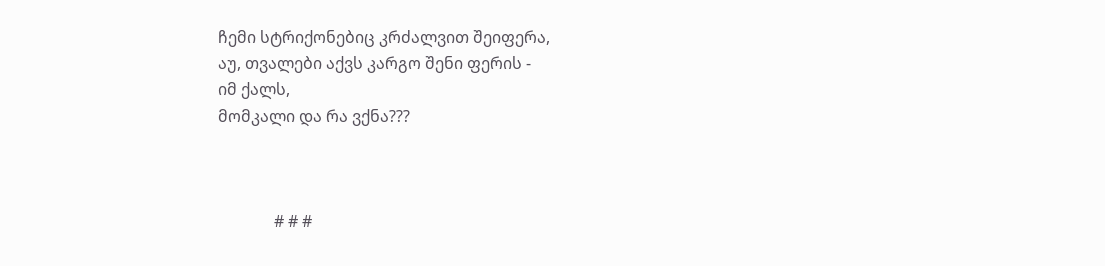ჩემი სტრიქონებიც კრძალვით შეიფერა,
აუ, თვალები აქვს კარგო შენი ფერის -
იმ ქალს,
მომკალი და რა ვქნა???



              # # #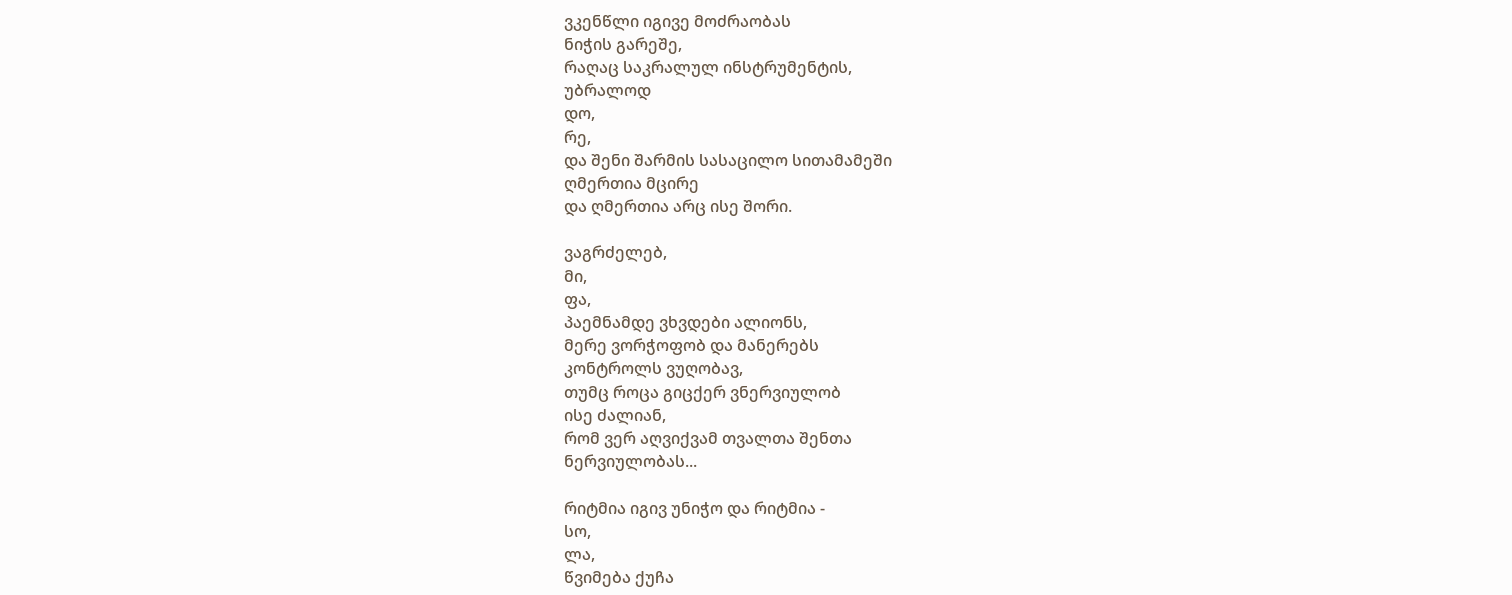ვკენწლი იგივე მოძრაობას
ნიჭის გარეშე,
რაღაც საკრალულ ინსტრუმენტის,
უბრალოდ
დო,
რე,
და შენი შარმის სასაცილო სითამამეში
ღმერთია მცირე
და ღმერთია არც ისე შორი.

ვაგრძელებ,
მი,
ფა,
პაემნამდე ვხვდები ალიონს,
მერე ვორჭოფობ და მანერებს
კონტროლს ვუღობავ,
თუმც როცა გიცქერ ვნერვიულობ
ისე ძალიან,
რომ ვერ აღვიქვამ თვალთა შენთა
ნერვიულობას...

რიტმია იგივ უნიჭო და რიტმია -
სო,
ლა,
წვიმება ქუჩა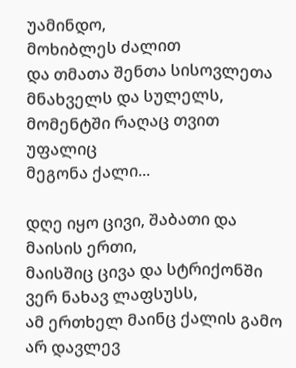უამინდო,
მოხიბლეს ძალით
და თმათა შენთა სისოვლეთა
მნახველს და სულელს,
მომენტში რაღაც თვით უფალიც
მეგონა ქალი...

დღე იყო ცივი, შაბათი და
მაისის ერთი,
მაისშიც ცივა და სტრიქონში
ვერ ნახავ ლაფსუსს,
ამ ერთხელ მაინც ქალის გამო
არ დავლევ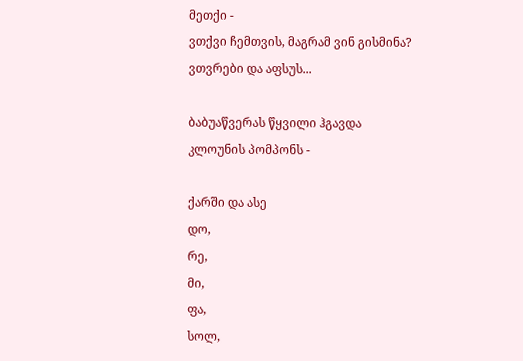მეთქი -
ვთქვი ჩემთვის, მაგრამ ვინ გისმინა?
ვთვრები და აფსუს...

ბაბუაწვერას წყვილი ჰგავდა
კლოუნის პომპონს -

ქარში და ასე
დო,
რე,
მი,
ფა,
სოლ,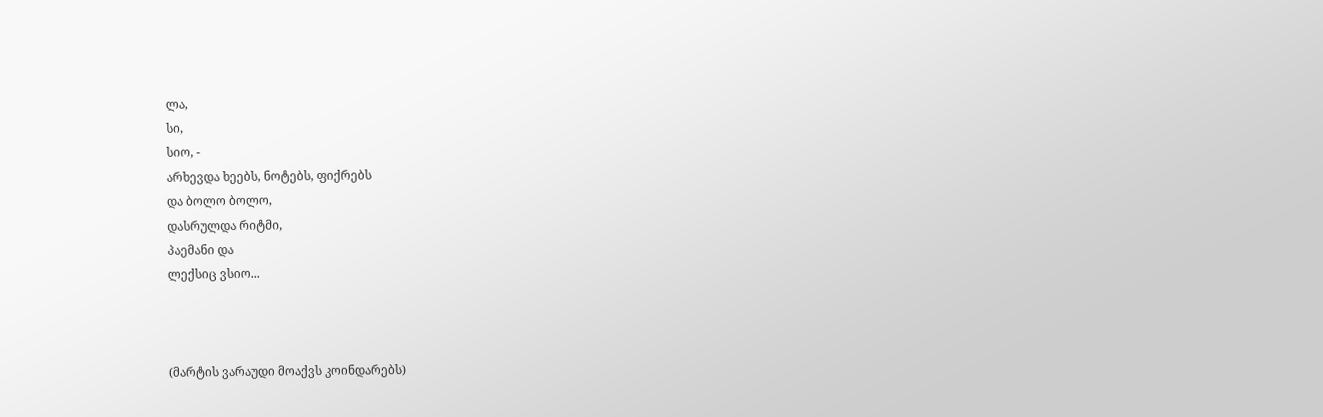ლა,
სი,
სიო, -
არხევდა ხეებს, ნოტებს, ფიქრებს
და ბოლო ბოლო,
დასრულდა რიტმი,
პაემანი და
ლექსიც ვსიო...



(მარტის ვარაუდი მოაქვს კოინდარებს)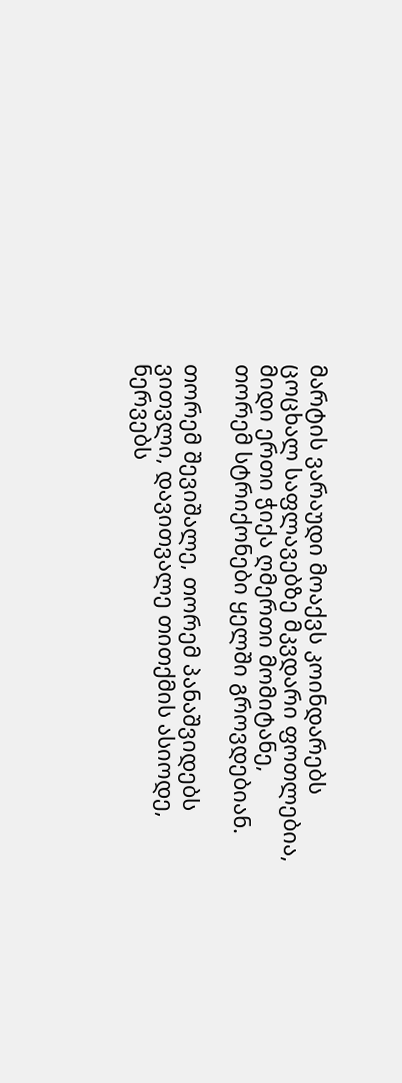მარტის ვარაუდი მოაქვს კოინდარებს
ცოცხალ საფლავებზე მკვდარი ფოთლებია,
მიდი ერთი ჭიქა ღმერთი მომიტანე,
თორემ სტრიქონები ყელში გროვდებიან.

თორემ შევიშალე, თორემ პანაშვიდებს
ვითვლი, დავითვალე თითქმის ასიოდე,
ნერვებს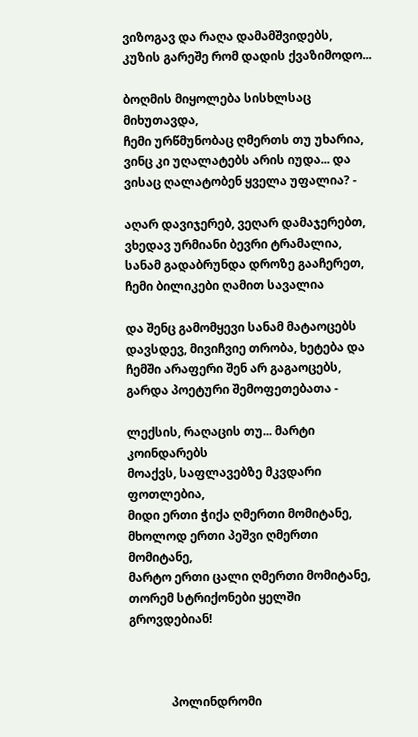ვიზოგავ და რაღა დამამშვიდებს,
კუზის გარეშე რომ დადის ქვაზიმოდო...

ბოღმის მიყოლება სისხლსაც მიხუთავდა,
ჩემი ურწმუნობაც ღმერთს თუ უხარია,
ვინც კი უღალატებს არის იუდა... და
ვისაც ღალატობენ ყველა უფალია? -

აღარ დავიჯერებ, ვეღარ დამაჯერებთ,
ვხედავ ურმიანი ბევრი ტრამალია,
სანამ გადაბრუნდა დროზე გააჩერეთ,
ჩემი ბილიკები ღამით სავალია

და შენც გამომყევი სანამ მატაოცებს
დავსდევ, მივიჩვიე თრობა, ხეტება და
ჩემში არაფერი შენ არ გაგაოცებს,
გარდა პოეტური შემოფეთებათა -

ლექსის, რაღაცის თუ... მარტი კოინდარებს
მოაქვს, საფლავებზე მკვდარი ფოთლებია,
მიდი ერთი ჭიქა ღმერთი მომიტანე,
მხოლოდ ერთი პეშვი ღმერთი მომიტანე,
მარტო ერთი ცალი ღმერთი მომიტანე,
თორემ სტრიქონები ყელში გროვდებიან!



              პოლინდრომი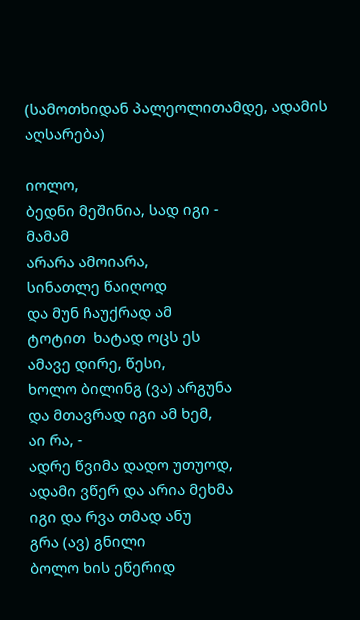(სამოთხიდან პალეოლითამდე, ადამის აღსარება)

იოლო,
ბედნი მეშინია, სად იგი -
მამამ
არარა ამოიარა,
სინათლე წაიღოდ
და მუნ ჩაუქრად ამ
ტოტით  ხატად ოცს ეს
ამავე დირე, წესი,
ხოლო ბილინგ (ვა) არგუნა
და მთავრად იგი ამ ხემ,
აი რა, -
ადრე წვიმა დადო უთუოდ,
ადამი ვწერ და არია მეხმა
იგი და რვა თმად ანუ
გრა (ავ) გნილი
ბოლო ხის ეწერიდ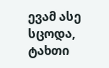ევამ ასე სცოდა,
ტახთი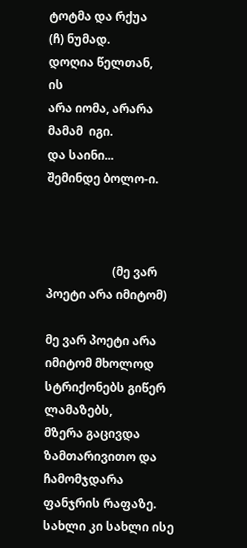ტოტმა და რქუა
(ჩ) ნუმად.
დოღია წელთან,
ის
არა იომა, არარა
მამამ  იგი.
და საინი...
შემინდე ბოლო-ი.



                      (მე ვარ პოეტი არა იმიტომ)

მე ვარ პოეტი არა იმიტომ მხოლოდ სტრიქონებს გიწერ ლამაზებს,
მზერა გაცივდა ზამთარივითო და ჩამომჯდარა ფანჯრის რაფაზე.
სახლი კი სახლი ისე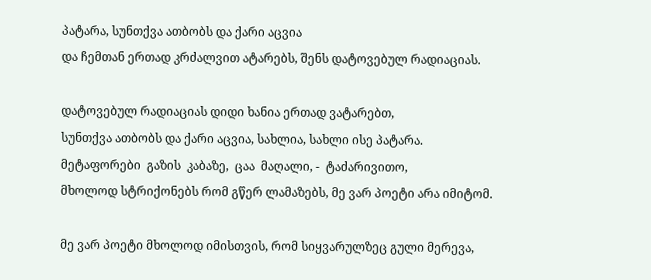პატარა, სუნთქვა ათბობს და ქარი აცვია
და ჩემთან ერთად კრძალვით ატარებს, შენს დატოვებულ რადიაციას.

დატოვებულ რადიაციას დიდი ხანია ერთად ვატარებთ,
სუნთქვა ათბობს და ქარი აცვია, სახლია, სახლი ისე პატარა.
მეტაფორები  გაზის  კაბაზე,  ცაა  მაღალი, -  ტაძარივითო,
მხოლოდ სტრიქონებს რომ გწერ ლამაზებს, მე ვარ პოეტი არა იმიტომ.

მე ვარ პოეტი მხოლოდ იმისთვის, რომ სიყვარულზეც გული მერევა,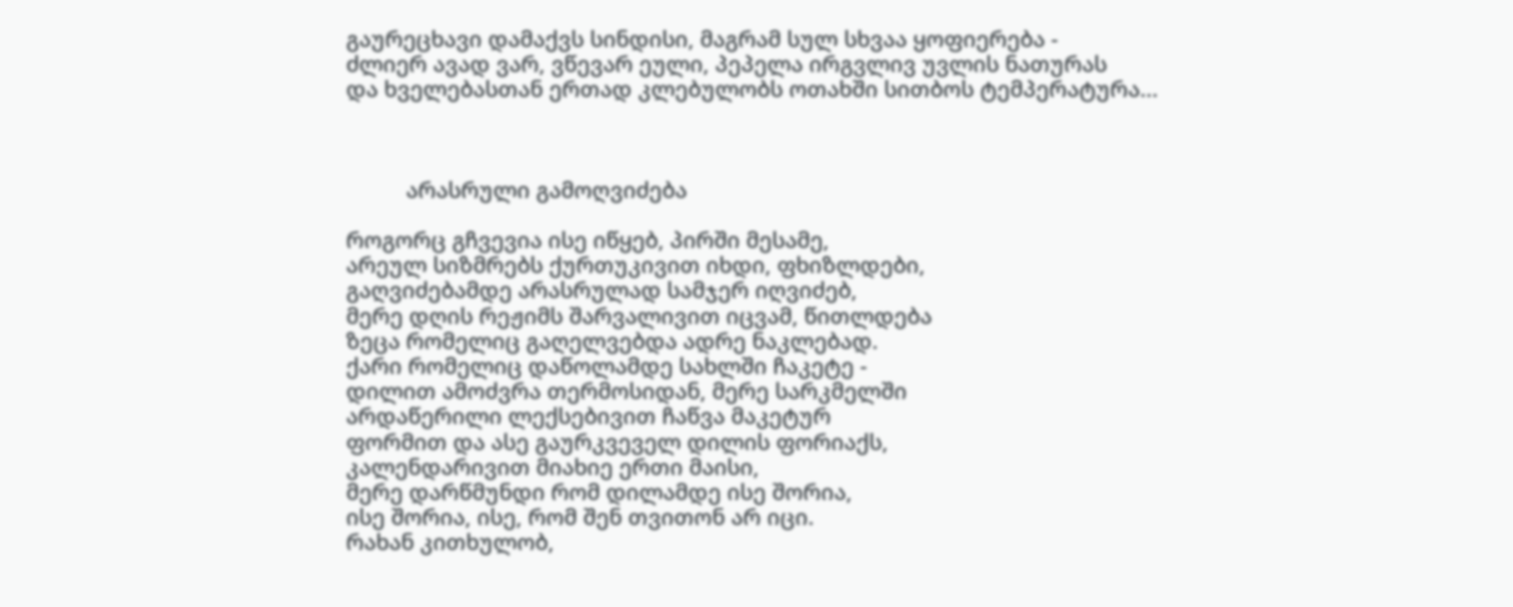გაურეცხავი დამაქვს სინდისი, მაგრამ სულ სხვაა ყოფიერება -
ძლიერ ავად ვარ, ვწევარ ეული, პეპელა ირგვლივ უვლის ნათურას
და ხველებასთან ერთად კლებულობს ოთახში სითბოს ტემპერატურა...



          არასრული გამოღვიძება

როგორც გჩვევია ისე იწყებ, პირში მესამე,
არეულ სიზმრებს ქურთუკივით იხდი, ფხიზლდები,
გაღვიძებამდე არასრულად სამჯერ იღვიძებ,
მერე დღის რეჟიმს შარვალივით იცვამ, წითლდება
ზეცა რომელიც გაღელვებდა ადრე ნაკლებად.
ქარი რომელიც დაწოლამდე სახლში ჩაკეტე -
დილით ამოძვრა თერმოსიდან, მერე სარკმელში
არდაწერილი ლექსებივით ჩაწვა მაკეტურ
ფორმით და ასე გაურკვეველ დილის ფორიაქს,
კალენდარივით მიახიე ერთი მაისი,
მერე დარწმუნდი რომ დილამდე ისე შორია,
ისე შორია, ისე, რომ შენ თვითონ არ იცი.
რახან კითხულობ,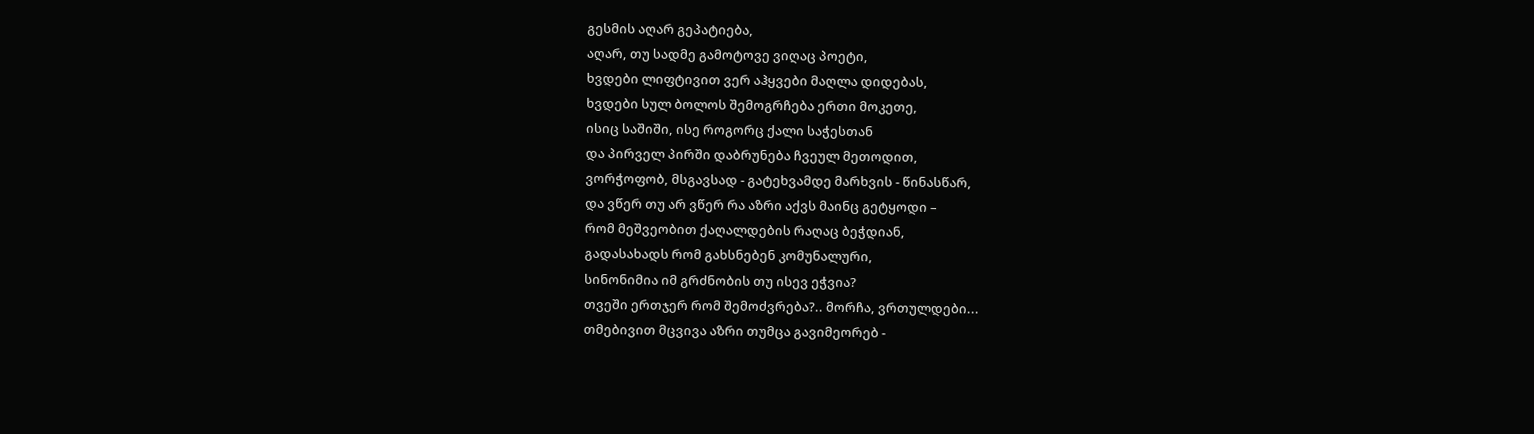გესმის აღარ გეპატიება,
აღარ, თუ სადმე გამოტოვე ვიღაც პოეტი,
ხვდები ლიფტივით ვერ აჰყვები მაღლა დიდებას,
ხვდები სულ ბოლოს შემოგრჩება ერთი მოკეთე,
ისიც საშიში, ისე როგორც ქალი საჭესთან
და პირველ პირში დაბრუნება ჩვეულ მეთოდით,
ვორჭოფობ, მსგავსად - გატეხვამდე მარხვის - წინასწარ,
და ვწერ თუ არ ვწერ რა აზრი აქვს მაინც გეტყოდი –
რომ მეშვეობით ქაღალდების რაღაც ბეჭდიან,
გადასახადს რომ გახსნებენ კომუნალური,
სინონიმია იმ გრძნობის თუ ისევ ეჭვია?
თვეში ერთჯერ რომ შემოძვრება?.. მორჩა, ვრთულდები...
თმებივით მცვივა აზრი თუმცა გავიმეორებ -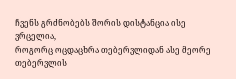ჩვენს გრძნობებს შორის დისტანცია ისე ვრცელია,
როგორც ოცდაცხრა თებერვლიდან ასე მეორე
თებერვლის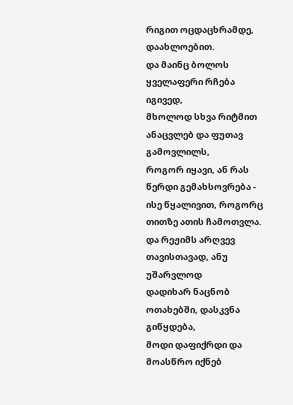რიგით ოცდაცხრამდე, დაახლოებით.
და მაინც ბოლოს ყველაფერი რჩება იგივედ,
მხოლოდ სხვა რიტმით ანაცვლებ და ფუთავ გამოვლილს,
როგორ იყავი, ან რას წერდი გემახსოვრება -
ისე წყალივით, როგორც თითზე ათის ჩამოთვლა.
და რეჟიმს არღვევ თავისთავად, ანუ უშარვლოდ
დადიხარ ნაცნობ ოთახებში, დასკვნა გიწყდება,
მოდი დაფიქრდი და მოასწრო იქნებ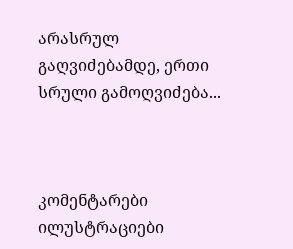არასრულ
გაღვიძებამდე, ერთი სრული გამოღვიძება...



კომენტარები ილუსტრაციები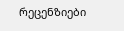რეცენზიები